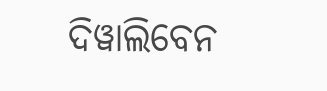ଦିୱାଲିବେନ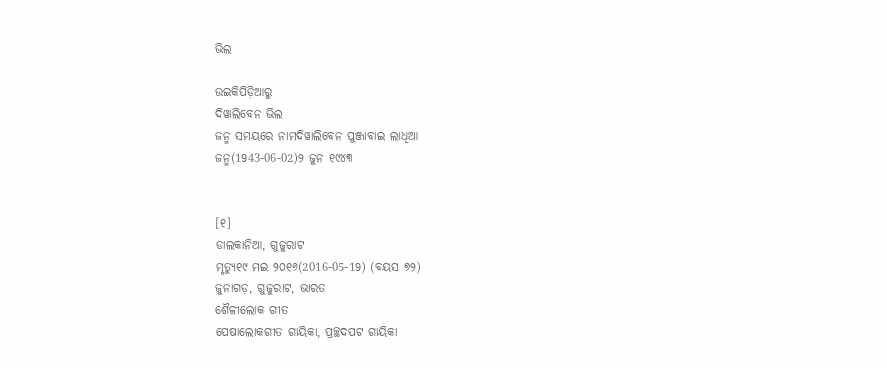ଭିଲ

ଉଇକିପିଡ଼ିଆ‌ରୁ
ଦିୱାଲିବେନ ଭିଲ
ଜନ୍ମ ସମୟରେ ନାମଦିୱାଲିବେନ ପୁଞ୍ଜାବାଇ ଲାଧିଆ
ଜନ୍ମ(1943-06-02)୨ ଜୁନ ୧୯୪୩


[୧]
ଡାଲକାନିଆ, ଗୁଜୁରାଟ
ମୃତ୍ୟୁ୧୯ ମଇ ୨୦୧୬(2016-05-19) (ବୟସ ୭୨)
ଜୁନାଗଡ଼, ଗୁଜୁରାଟ, ଭାରତ
ଶୈଳୀଲୋକ ଗୀତ
ପେଷାଲୋକଗୀତ ଗାୟିକା, ପ୍ରଚ୍ଛଦପଟ ଗାୟିକା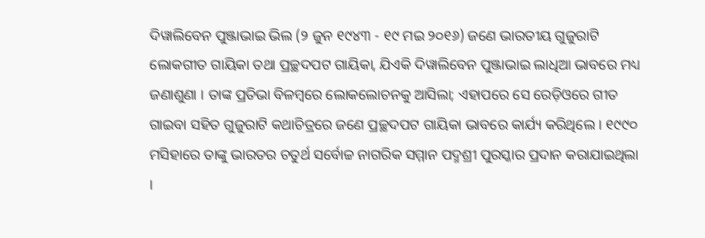ଦିୱାଲିବେନ ପୁଞ୍ଜାଭାଇ ଭିଲ (୨ ଜୁନ ୧୯୪୩ - ୧୯ ମଇ ୨୦୧୬) ଜଣେ ଭାରତୀୟ ଗୁଜୁରାଟି ଲୋକଗୀତ ଗାୟିକା ତଥା ପ୍ରଚ୍ଛଦପଟ ଗାୟିକା, ଯିଏକି ଦିୱାଲିବେନ ପୁଞ୍ଜାଭାଇ ଲାଧିଆ ଭାବରେ ମଧ୍ୟ ଜଣାଶୁଣା । ତାଙ୍କ ପ୍ରତିଭା ବିଳମ୍ବରେ ଲୋକଲୋଚନକୁ ଆସିଲା; ଏହାପରେ ସେ ରେଡ଼ିଓରେ ଗୀତ ଗାଇବା ସହିତ ଗୁଜୁରାଟି କଥାଚିତ୍ରରେ ଜଣେ ପ୍ରଚ୍ଛଦପଟ ଗାୟିକା ଭାବରେ କାର୍ଯ୍ୟ କରିଥିଲେ । ୧୯୯୦ ମସିହାରେ ତାଙ୍କୁ ଭାରତର ଚତୁର୍ଥ ସର୍ବୋଚ୍ଚ ନାଗରିକ ସମ୍ମାନ ପଦ୍ମଶ୍ରୀ ପୁରସ୍କାର ପ୍ରଦାନ କରାଯାଇଥିଲା ।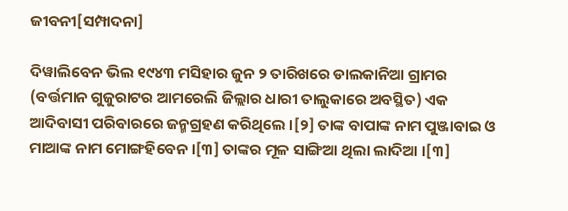ଜୀବନୀ[ସମ୍ପାଦନା]

ଦିୱାଲିବେନ ଭିଲ ୧୯୪୩ ମସିହାର ଜୁନ ୨ ତାରିଖରେ ଡାଲକାନିଆ ଗ୍ରାମର (ବର୍ତ୍ତମାନ ଗୁଜୁରାଟର ଆମରେଲି ଜିଲ୍ଲାର ଧାରୀ ତାଲୁକାରେ ଅବସ୍ଥିତ) ଏକ ଆଦିବାସୀ ପରିବାରରେ ଜନ୍ମଗ୍ରହଣ କରିଥିଲେ ।[୨] ତାଙ୍କ ବାପାଙ୍କ ନାମ ପୁଞ୍ଜାବାଇ ଓ ମାଆଙ୍କ ନାମ ମୋଙ୍ଗହିବେନ ।[୩] ତାଙ୍କର ମୂଳ ସାଙ୍ଗିଆ ଥିଲା ଲାଦିଆ ।[୩]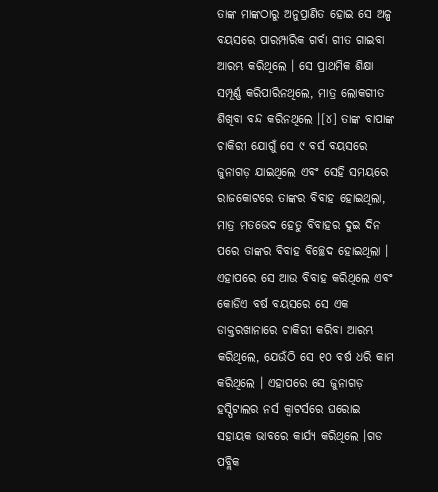ତାଙ୍କ ମାଙ୍କଠାରୁ ଅନୁପ୍ରାଣିତ ହୋଇ ସେ ଅଳ୍ପ ବୟସରେ ପାରମ୍ପାରିକ ଗର୍ବା ଗୀତ ଗାଇବା ଆରମ୍ଭ କରିଥିଲେ । ସେ ପ୍ରାଥମିକ ଶିକ୍ଷା ସମ୍ପୂର୍ଣ୍ଣ କରିପାରିନଥିଲେ, ମାତ୍ର ଲୋକଗୀତ ଶିଖିବା ବନ୍ଦ କରିନଥିଲେ ।[୪] ତାଙ୍କ ବାପାଙ୍କ ଚାକିରୀ ଯୋଗୁଁ ସେ ୯ ବର୍ସ ବୟସରେ ଜୁନାଗଡ଼ ଯାଇଥିଲେ ଏବଂ ସେହି ସମୟରେ ରାଜକୋଟରେ ତାଙ୍କର ବିବାହ ହୋଇଥିଲା, ମାତ୍ର ମତଭେଦ ହେତୁ ବିବାହର ଦୁଇ ଦିନ ପରେ ତାଙ୍କର ବିବାହ ବିଚ୍ଛେଦ ହୋଇଥିଲା । ଏହାପରେ ସେ ଆଉ ବିବାହ କରିଥିଲେ ଏବଂ କୋଡିଏ ବର୍ଷ ବୟସରେ ସେ ଏକ ଡାକ୍ତରଖାନାରେ ଚାକିରୀ କରିବା ଆରମ୍ଭ କରିଥିଲେ, ଯେଉଁଠି ସେ ୧୦ ବର୍ଷ ଧରି କାମ କରିଥିଲେ । ଏହାପରେ ସେ ଜୁନାଗଡ଼ ହସ୍ପିଟାଲର ନର୍ସ କ୍ୱାଟର୍ସରେ ଘରୋଇ ସହାୟକ ଭାବରେ କାର୍ଯ୍ୟ କରିଥିଲେ ।ଗଡ ପବ୍ଲିକ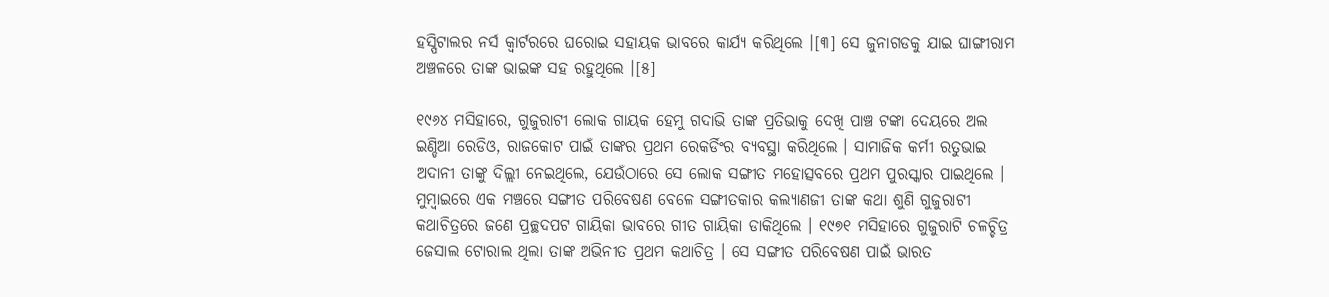ହସ୍ପିଟାଲର ନର୍ସ କ୍ୱାର୍ଟରରେ ଘରୋଇ ସହାୟକ ଭାବରେ କାର୍ଯ୍ୟ କରିଥିଲେ ।[୩] ସେ ଜୁନାଗଡକୁ ଯାଇ ଘାଙ୍ଗୀରାମ ଅଞ୍ଚଳରେ ତାଙ୍କ ଭାଇଙ୍କ ସହ ରହୁଥିଲେ ।[୫]

୧୯୬୪ ମସିହାରେ, ଗୁଜୁରାଟୀ ଲୋକ ଗାୟକ ହେମୁ ଗଦାଭି ତାଙ୍କ ପ୍ରତିଭାକୁ ଦେଖି ପାଞ୍ଚ ଟଙ୍କା ଦେୟରେ ଅଲ ଇଣ୍ଡିଆ ରେଡିଓ, ରାଜକୋଟ ପାଇଁ ତାଙ୍କର ପ୍ରଥମ ରେକର୍ଡିଂର ବ୍ୟବସ୍ଥା କରିଥିଲେ । ସାମାଜିକ କର୍ମୀ ରତୁଭାଇ ଅଦାନୀ ତାଙ୍କୁ ଦିଲ୍ଲୀ ନେଇଥିଲେ, ଯେଉଁଠାରେ ସେ ଲୋକ ସଙ୍ଗୀତ ମହୋତ୍ସବରେ ପ୍ରଥମ ପୁରସ୍କାର ପାଇଥିଲେ । ମୁମ୍ବାଇରେ ଏକ ମଞ୍ଚରେ ସଙ୍ଗୀତ ପରିବେଷଣ ବେଳେ ସଙ୍ଗୀତକାର କଲ୍ୟାଣଜୀ ତାଙ୍କ କଥା ଶୁଣି ଗୁଜୁରାଟୀ କଥାଚିତ୍ରରେ ଜଣେ ପ୍ରଚ୍ଛଦପଟ ଗାୟିକା ଭାବରେ ଗୀତ ଗାୟିକା ଡାକିଥିଲେ । ୧୯୭୧ ମସିହାରେ ଗୁଜୁରାଟି ଚଳଚ୍ଚିତ୍ର ଜେସାଲ ଟୋରାଲ ଥିଲା ତାଙ୍କ ଅଭିନୀତ ପ୍ରଥମ କଥାଚିତ୍ର । ସେ ସଙ୍ଗୀତ ପରିବେଷଣ ପାଇଁ ଭାରତ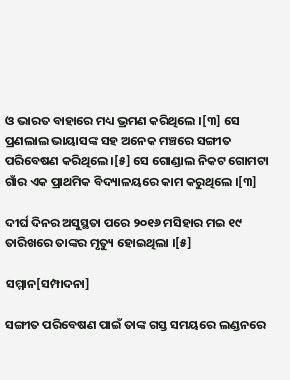ଓ ଭାରତ ବାହାରେ ମଧ୍ୟ ଭ୍ରମଣ କରିଥିଲେ ।[୩] ସେ ପ୍ରଣଲାଲ ଭାୟାସଙ୍କ ସହ ଅନେକ ମଞ୍ଚରେ ସଙ୍ଗୀତ ପରିବେଷଣ କରିଥିଲେ ।[୫] ସେ ଗୋଣ୍ଡାଲ ନିକଟ ଗୋମଟା ଗାଁର ଏକ ପ୍ରାଥମିକ ବିଦ୍ୟାଳୟରେ କାମ କରୁଥିଲେ ।[୩]

ଦୀର୍ଘ ଦିନର ଅସୁସ୍ଥତା ପରେ ୨୦୧୬ ମସିହାର ମଇ ୧୯ ତାରିଖରେ ତାଙ୍କର ମୃତ୍ୟୁ ହୋଇଥିଲା ।[୫]

ସମ୍ମାନ[ସମ୍ପାଦନା]

ସଙ୍ଗୀତ ପରିବେଷଣ ପାଇଁ ତାଙ୍କ ଗସ୍ତ ସମୟରେ ଲଣ୍ଡନରେ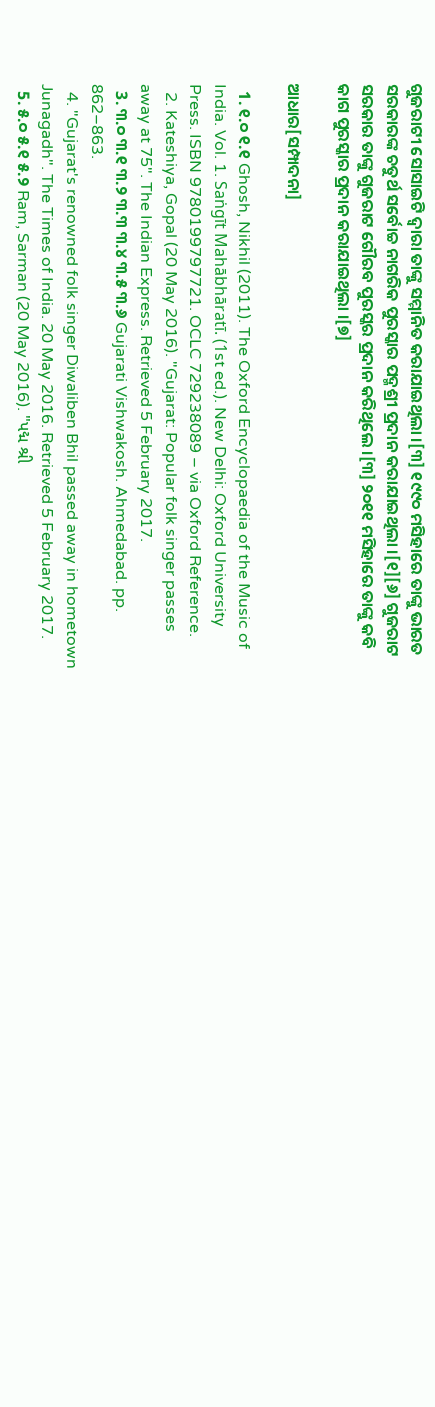ଗୁଜରାଟୀ ସୋସାଇଟି ଦ୍ୱାରା ତାଙ୍କୁ ସମ୍ମାନିତ କରାଯାଇଥିଲା ।[୩] ୧୯୯୦ ମସିହାରେ ତାଙ୍କୁ ଭାରତ ସରକାରଙ୍କ ଚତୁର୍ଥ ସର୍ବୋଚ୍ଚ ନାଗରିକ ପୁରସ୍କାର ପଦ୍ମଶ୍ରୀ ପ୍ରଦାନ କରାଯାଇଥିଲା ।[୧][୬] ଗୁଜରାଟ ସରକାର ତାଙ୍କୁ ଗୁଜରାଟ ଗୌରବ ପୁରସ୍କର ପ୍ରଦାନ କରିଥିଲେ ।[୩] ୨୦୧୧ ମସିହାରେ ତାଙ୍କୁ କବି କାଗ ପୁରସ୍କାର ପ୍ରଦାନ କରାଯାଇଥିଲା ।[୭]

ଆଧାର[ସମ୍ପାଦନା]

  1. ୧.୦ ୧.୧ Ghosh, Nikhil (2011). The Oxford Encyclopaedia of the Music of India. Vol. 1. Saṅgīt Mahābhāratī. (1st ed.). New Delhi: Oxford University Press. ISBN 9780199797721. OCLC 729238089 – via Oxford Reference.
  2. Kateshiya, Gopal (20 May 2016). "Gujarat: Popular folk singer passes away at 75". The Indian Express. Retrieved 5 February 2017.
  3. ୩.୦ ୩.୧ ୩.୨ ୩.୩ ୩.୪ ୩.୫ ୩.୬ Gujarati Vishwakosh. Ahmedabad. pp. 862–863.
  4. "Gujarat's renowned folk singer Diwaliben Bhil passed away in hometown Junagadh". The Times of India. 20 May 2016. Retrieved 5 February 2017.
  5. ୫.୦ ୫.୧ ୫.୨ Ram, Sarman (20 May 2016). "પદ્મ શ્રી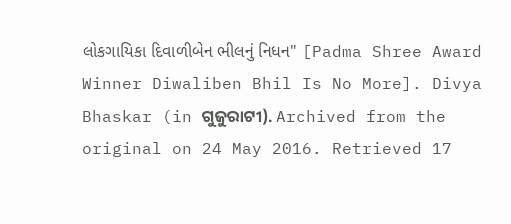લોકગાયિકા દિવાળીબેન ભીલનું નિધન" [Padma Shree Award Winner Diwaliben Bhil Is No More]. Divya Bhaskar (in ଗୁଜୁରାଟୀ). Archived from the original on 24 May 2016. Retrieved 17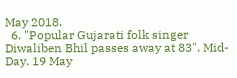May 2018.
  6. "Popular Gujarati folk singer Diwaliben Bhil passes away at 83". Mid-Day. 19 May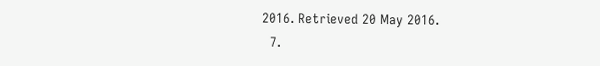2016. Retrieved 20 May 2016.
  7.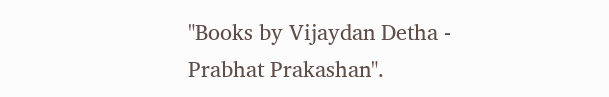"Books by Vijaydan Detha - Prabhat Prakashan".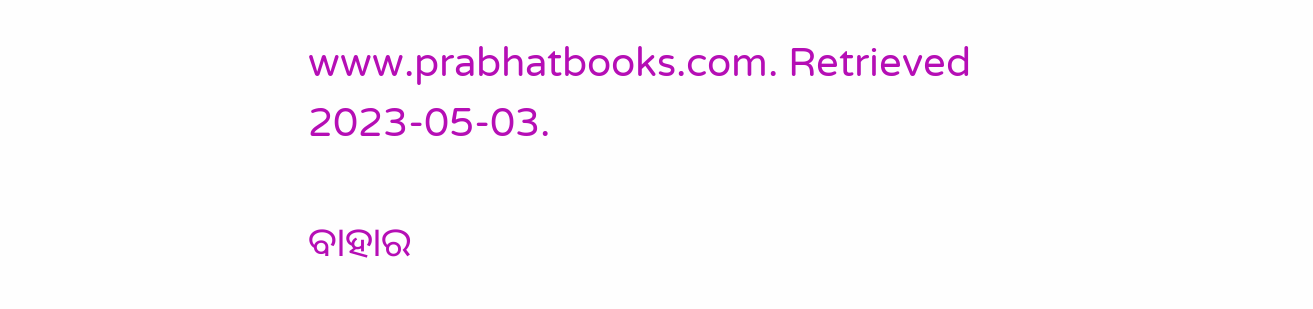www.prabhatbooks.com. Retrieved 2023-05-03.

ବାହାର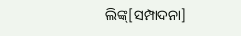ଲିଙ୍କ୍[ସମ୍ପାଦନା]